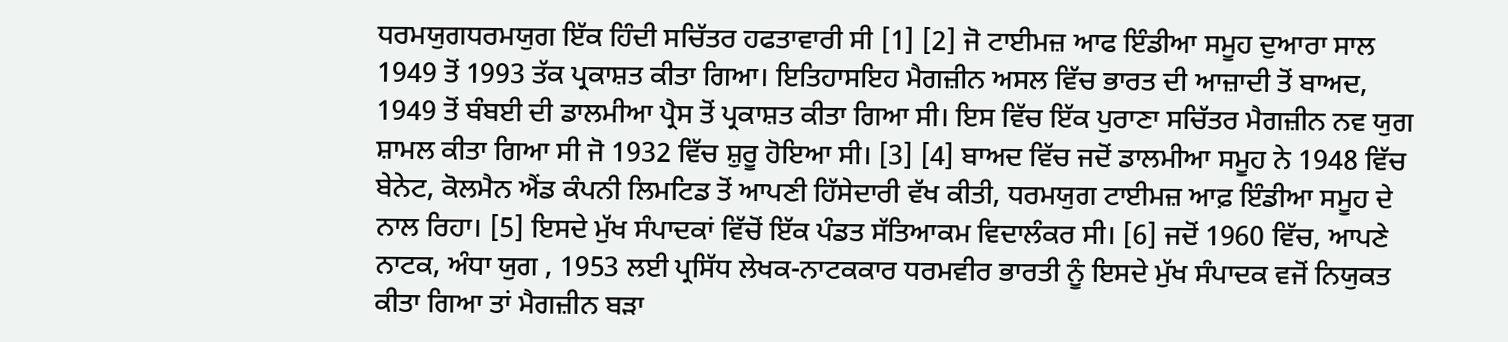ਧਰਮਯੁਗਧਰਮਯੁਗ ਇੱਕ ਹਿੰਦੀ ਸਚਿੱਤਰ ਹਫਤਾਵਾਰੀ ਸੀ [1] [2] ਜੋ ਟਾਈਮਜ਼ ਆਫ ਇੰਡੀਆ ਸਮੂਹ ਦੁਆਰਾ ਸਾਲ 1949 ਤੋਂ 1993 ਤੱਕ ਪ੍ਰਕਾਸ਼ਤ ਕੀਤਾ ਗਿਆ। ਇਤਿਹਾਸਇਹ ਮੈਗਜ਼ੀਨ ਅਸਲ ਵਿੱਚ ਭਾਰਤ ਦੀ ਆਜ਼ਾਦੀ ਤੋਂ ਬਾਅਦ, 1949 ਤੋਂ ਬੰਬਈ ਦੀ ਡਾਲਮੀਆ ਪ੍ਰੈਸ ਤੋਂ ਪ੍ਰਕਾਸ਼ਤ ਕੀਤਾ ਗਿਆ ਸੀ। ਇਸ ਵਿੱਚ ਇੱਕ ਪੁਰਾਣਾ ਸਚਿੱਤਰ ਮੈਗਜ਼ੀਨ ਨਵ ਯੁਗ ਸ਼ਾਮਲ ਕੀਤਾ ਗਿਆ ਸੀ ਜੋ 1932 ਵਿੱਚ ਸ਼ੁਰੂ ਹੋਇਆ ਸੀ। [3] [4] ਬਾਅਦ ਵਿੱਚ ਜਦੋਂ ਡਾਲਮੀਆ ਸਮੂਹ ਨੇ 1948 ਵਿੱਚ ਬੇਨੇਟ, ਕੋਲਮੈਨ ਐਂਡ ਕੰਪਨੀ ਲਿਮਟਿਡ ਤੋਂ ਆਪਣੀ ਹਿੱਸੇਦਾਰੀ ਵੱਖ ਕੀਤੀ, ਧਰਮਯੁਗ ਟਾਈਮਜ਼ ਆਫ਼ ਇੰਡੀਆ ਸਮੂਹ ਦੇ ਨਾਲ ਰਿਹਾ। [5] ਇਸਦੇ ਮੁੱਖ ਸੰਪਾਦਕਾਂ ਵਿੱਚੋਂ ਇੱਕ ਪੰਡਤ ਸੱਤਿਆਕਮ ਵਿਦਾਲੰਕਰ ਸੀ। [6] ਜਦੋਂ 1960 ਵਿੱਚ, ਆਪਣੇ ਨਾਟਕ, ਅੰਧਾ ਯੁਗ , 1953 ਲਈ ਪ੍ਰਸਿੱਧ ਲੇਖਕ-ਨਾਟਕਕਾਰ ਧਰਮਵੀਰ ਭਾਰਤੀ ਨੂੰ ਇਸਦੇ ਮੁੱਖ ਸੰਪਾਦਕ ਵਜੋਂ ਨਿਯੁਕਤ ਕੀਤਾ ਗਿਆ ਤਾਂ ਮੈਗਜ਼ੀਨ ਬੜਾ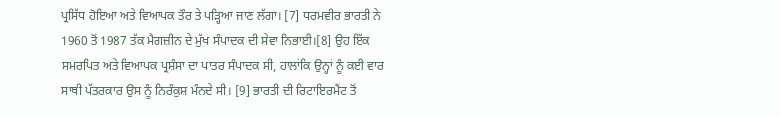ਪ੍ਰਸਿੱਧ ਹੋਇਆ ਅਤੇ ਵਿਆਪਕ ਤੌਰ ਤੇ ਪੜ੍ਹਿਆ ਜਾਣ ਲੱਗਾ। [7] ਧਰਮਵੀਰ ਭਾਰਤੀ ਨੇ 1960 ਤੋਂ 1987 ਤੱਕ ਮੈਗਜ਼ੀਨ ਦੇ ਮੁੱਖ ਸੰਪਾਦਕ ਦੀ ਸੇਵਾ ਨਿਭਾਈ।[8] ਉਹ ਇੱਕ ਸਮਰਪਿਤ ਅਤੇ ਵਿਆਪਕ ਪ੍ਰਸ਼ੰਸਾ ਦਾ ਪਾਤਰ ਸੰਪਾਦਕ ਸੀ, ਹਾਲਾਂਕਿ ਉਨ੍ਹਾਂ ਨੂੰ ਕਈ ਵਾਰ ਸਾਥੀ ਪੱਤਰਕਾਰ ਉਸ ਨੂੰ ਨਿਰੰਕੁਸ਼ ਮੰਨਦੇ ਸੀ। [9] ਭਾਰਤੀ ਦੀ ਰਿਟਾਇਰਮੈਂਟ ਤੋਂ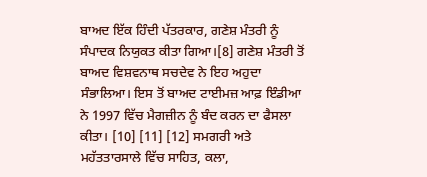ਬਾਅਦ ਇੱਕ ਹਿੰਦੀ ਪੱਤਰਕਾਰ, ਗਣੇਸ਼ ਮੰਤਰੀ ਨੂੰ ਸੰਪਾਦਕ ਨਿਯੁਕਤ ਕੀਤਾ ਗਿਆ।[8] ਗਣੇਸ਼ ਮੰਤਰੀ ਤੋਂ ਬਾਅਦ ਵਿਸ਼ਵਨਾਥ ਸਚਦੇਵ ਨੇ ਇਹ ਅਹੁਦਾ ਸੰਭਾਲਿਆ। ਇਸ ਤੋਂ ਬਾਅਦ ਟਾਈਮਜ਼ ਆਫ਼ ਇੰਡੀਆ ਨੇ 1997 ਵਿੱਚ ਮੈਗਜ਼ੀਨ ਨੂੰ ਬੰਦ ਕਰਨ ਦਾ ਫੈਸਲਾ ਕੀਤਾ। [10] [11] [12] ਸਮਗਰੀ ਅਤੇ ਮਹੱਤਤਾਰਸਾਲੇ ਵਿੱਚ ਸਾਹਿਤ, ਕਲਾ,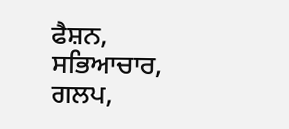ਫੈਸ਼ਨ, ਸਭਿਆਚਾਰ, ਗਲਪ,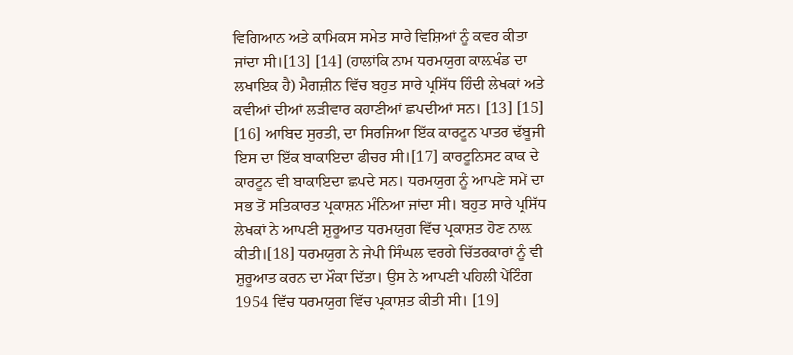ਵਿਗਿਆਨ ਅਤੇ ਕਾਮਿਕਸ ਸਮੇਤ ਸਾਰੇ ਵਿਸ਼ਿਆਂ ਨੂੰ ਕਵਰ ਕੀਤਾ ਜਾਂਦਾ ਸੀ।[13] [14] (ਹਾਲਾਂਕਿ ਨਾਮ ਧਰਮਯੁਗ ਕਾਲ਼ਖੰਡ ਦਾ ਲਖਾਇਕ ਹੈ) ਮੈਗਜ਼ੀਨ ਵਿੱਚ ਬਹੁਤ ਸਾਰੇ ਪ੍ਰਸਿੱਧ ਹਿੰਦੀ ਲੇਖਕਾਂ ਅਤੇ ਕਵੀਆਂ ਦੀਆਂ ਲੜੀਵਾਰ ਕਹਾਣੀਆਂ ਛਪਦੀਆਂ ਸਨ। [13] [15] [16] ਆਬਿਦ ਸੁਰਤੀ, ਦਾ ਸਿਰਜਿਆ ਇੱਕ ਕਾਰਟੂਨ ਪਾਤਰ ਢੱਬੂਜੀ ਇਸ ਦਾ ਇੱਕ ਬਾਕਾਇਦਾ ਫੀਚਰ ਸੀ।[17] ਕਾਰਟੂਨਿਸਟ ਕਾਕ ਦੇ ਕਾਰਟੂਨ ਵੀ ਬਾਕਾਇਦਾ ਛਪਦੇ ਸਨ। ਧਰਮਯੁਗ ਨੂੰ ਆਪਣੇ ਸਮੇਂ ਦਾ ਸਭ ਤੋਂ ਸਤਿਕਾਰਤ ਪ੍ਰਕਾਸ਼ਨ ਮੰਨਿਆ ਜਾਂਦਾ ਸੀ। ਬਹੁਤ ਸਾਰੇ ਪ੍ਰਸਿੱਧ ਲੇਖਕਾਂ ਨੇ ਆਪਣੀ ਸ਼ੁਰੂਆਤ ਧਰਮਯੁਗ ਵਿੱਚ ਪ੍ਰਕਾਸ਼ਤ ਹੋਣ ਨਾਲ਼ ਕੀਤੀ।[18] ਧਰਮਯੁਗ ਨੇ ਜੇਪੀ ਸਿੰਘਲ ਵਰਗੇ ਚਿੱਤਰਕਾਰਾਂ ਨੂੰ ਵੀ ਸ਼ੁਰੂਆਤ ਕਰਨ ਦਾ ਮੌਕਾ ਦਿੱਤਾ। ਉਸ ਨੇ ਆਪਣੀ ਪਹਿਲੀ ਪੇਂਟਿੰਗ 1954 ਵਿੱਚ ਧਰਮਯੁਗ ਵਿੱਚ ਪ੍ਰਕਾਸ਼ਤ ਕੀਤੀ ਸੀ। [19]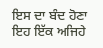ਇਸ ਦਾ ਬੰਦ ਹੋਣਾ ਇਹ ਇੱਕ ਅਜਿਹੇ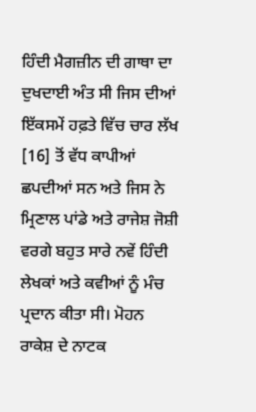ਹਿੰਦੀ ਮੈਗਜ਼ੀਨ ਦੀ ਗਾਥਾ ਦਾ ਦੁਖਦਾਈ ਅੰਤ ਸੀ ਜਿਸ ਦੀਆਂ ਇੱਕਸਮੇਂ ਹਫ਼ਤੇ ਵਿੱਚ ਚਾਰ ਲੱਖ [16] ਤੋਂ ਵੱਧ ਕਾਪੀਆਂ ਛਪਦੀਆਂ ਸਨ ਅਤੇ ਜਿਸ ਨੇ ਮ੍ਰਿਣਾਲ ਪਾਂਡੇ ਅਤੇ ਰਾਜੇਸ਼ ਜੋਸ਼ੀ ਵਰਗੇ ਬਹੁਤ ਸਾਰੇ ਨਵੇਂ ਹਿੰਦੀ ਲੇਖਕਾਂ ਅਤੇ ਕਵੀਆਂ ਨੂੰ ਮੰਚ ਪ੍ਰਦਾਨ ਕੀਤਾ ਸੀ। ਮੋਹਨ ਰਾਕੇਸ਼ ਦੇ ਨਾਟਕ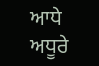ਆਧੇ ਅਧੂਰੇ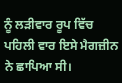ਨੂੰ ਲੜੀਵਾਰ ਰੂਪ ਵਿੱਚ ਪਹਿਲੀ ਵਾਰ ਇਸੇ ਮੈਗਜ਼ੀਨ ਨੇ ਛਾਪਿਆ ਸੀ।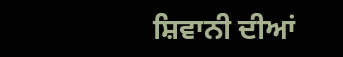ਸ਼ਿਵਾਨੀ ਦੀਆਂ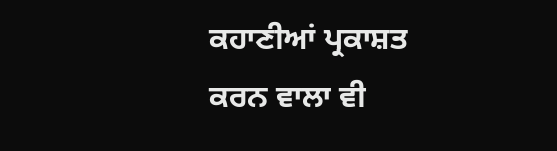ਕਹਾਣੀਆਂ ਪ੍ਰਕਾਸ਼ਤ ਕਰਨ ਵਾਲਾ ਵੀ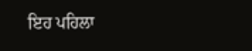ਇਹ ਪਹਿਲਾ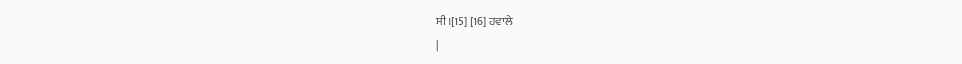ਸੀ।[15] [16] ਹਵਾਲੇ
|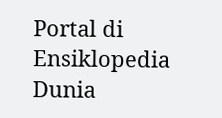Portal di Ensiklopedia Dunia